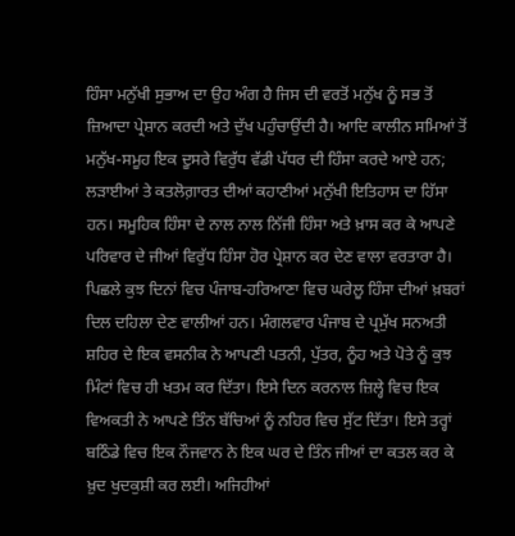ਹਿੰਸਾ ਮਨੁੱਖੀ ਸੁਭਾਅ ਦਾ ਉਹ ਅੰਗ ਹੈ ਜਿਸ ਦੀ ਵਰਤੋਂ ਮਨੁੱਖ ਨੂੰ ਸਭ ਤੋਂ ਜ਼ਿਆਦਾ ਪ੍ਰੇਸ਼ਾਨ ਕਰਦੀ ਅਤੇ ਦੁੱਖ ਪਹੁੰਚਾਉਂਦੀ ਹੈ। ਆਦਿ ਕਾਲੀਨ ਸਮਿਆਂ ਤੋਂ ਮਨੁੱਖ-ਸਮੂਹ ਇਕ ਦੂਸਰੇ ਵਿਰੁੱਧ ਵੱਡੀ ਪੱਧਰ ਦੀ ਹਿੰਸਾ ਕਰਦੇ ਆਏ ਹਨ; ਲੜਾਈਆਂ ਤੇ ਕਤਲੋਗ਼ਾਰਤ ਦੀਆਂ ਕਹਾਣੀਆਂ ਮਨੁੱਖੀ ਇਤਿਹਾਸ ਦਾ ਹਿੱਸਾ ਹਨ। ਸਮੂਹਿਕ ਹਿੰਸਾ ਦੇ ਨਾਲ ਨਾਲ ਨਿੱਜੀ ਹਿੰਸਾ ਅਤੇ ਖ਼ਾਸ ਕਰ ਕੇ ਆਪਣੇ ਪਰਿਵਾਰ ਦੇ ਜੀਆਂ ਵਿਰੁੱਧ ਹਿੰਸਾ ਹੋਰ ਪ੍ਰੇਸ਼ਾਨ ਕਰ ਦੇਣ ਵਾਲਾ ਵਰਤਾਰਾ ਹੈ। ਪਿਛਲੇ ਕੁਝ ਦਿਨਾਂ ਵਿਚ ਪੰਜਾਬ-ਹਰਿਆਣਾ ਵਿਚ ਘਰੇਲੂ ਹਿੰਸਾ ਦੀਆਂ ਖ਼ਬਰਾਂ ਦਿਲ ਦਹਿਲਾ ਦੇਣ ਵਾਲੀਆਂ ਹਨ। ਮੰਗਲਵਾਰ ਪੰਜਾਬ ਦੇ ਪ੍ਰਮੁੱਖ ਸਨਅਤੀ ਸ਼ਹਿਰ ਦੇ ਇਕ ਵਸਨੀਕ ਨੇ ਆਪਣੀ ਪਤਨੀ, ਪੁੱਤਰ, ਨੂੰਹ ਅਤੇ ਪੋਤੇ ਨੂੰ ਕੁਝ ਮਿੰਟਾਂ ਵਿਚ ਹੀ ਖਤਮ ਕਰ ਦਿੱਤਾ। ਇਸੇ ਦਿਨ ਕਰਨਾਲ ਜ਼ਿਲ੍ਹੇ ਵਿਚ ਇਕ ਵਿਅਕਤੀ ਨੇ ਆਪਣੇ ਤਿੰਨ ਬੱਚਿਆਂ ਨੂੰ ਨਹਿਰ ਵਿਚ ਸੁੱਟ ਦਿੱਤਾ। ਇਸੇ ਤਰ੍ਹਾਂ ਬਠਿੰਡੇ ਵਿਚ ਇਕ ਨੌਜਵਾਨ ਨੇ ਇਕ ਘਰ ਦੇ ਤਿੰਨ ਜੀਆਂ ਦਾ ਕਤਲ ਕਰ ਕੇ ਖ਼ੁਦ ਖੁਦਕੁਸ਼ੀ ਕਰ ਲਈ। ਅਜਿਹੀਆਂ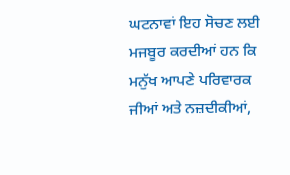ਘਟਨਾਵਾਂ ਇਹ ਸੋਚਣ ਲਈ ਮਜਬੂਰ ਕਰਦੀਆਂ ਹਨ ਕਿ ਮਨੁੱਖ ਆਪਣੇ ਪਰਿਵਾਰਕ ਜੀਆਂ ਅਤੇ ਨਜ਼ਦੀਕੀਆਂ,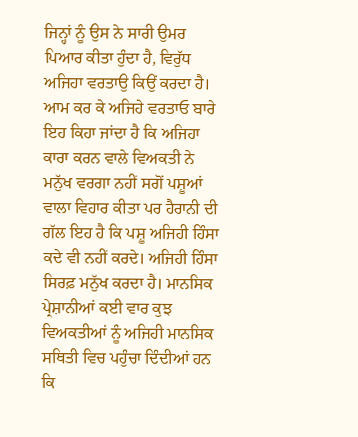ਜਿਨ੍ਹਾਂ ਨੂੰ ਉਸ ਨੇ ਸਾਰੀ ਉਮਰ ਪਿਆਰ ਕੀਤਾ ਹੁੰਦਾ ਹੈ, ਵਿਰੁੱਧ ਅਜਿਹਾ ਵਰਤਾਉ ਕਿਉਂ ਕਰਦਾ ਹੈ।
ਆਮ ਕਰ ਕੇ ਅਜਿਹੇ ਵਰਤਾਓ ਬਾਰੇ ਇਹ ਕਿਹਾ ਜਾਂਦਾ ਹੈ ਕਿ ਅਜਿਹਾ ਕਾਰਾ ਕਰਨ ਵਾਲੇ ਵਿਅਕਤੀ ਨੇ ਮਨੁੱਖ ਵਰਗਾ ਨਹੀਂ ਸਗੋਂ ਪਸ਼ੂਆਂ ਵਾਲਾ ਵਿਹਾਰ ਕੀਤਾ ਪਰ ਹੈਰਾਨੀ ਦੀ ਗੱਲ ਇਹ ਹੈ ਕਿ ਪਸ਼ੂ ਅਜਿਹੀ ਹਿੰਸਾ ਕਦੇ ਵੀ ਨਹੀਂ ਕਰਦੇ। ਅਜਿਹੀ ਹਿੰਸਾ ਸਿਰਫ਼ ਮਨੁੱਖ ਕਰਦਾ ਹੈ। ਮਾਨਸਿਕ ਪ੍ਰੇਸ਼ਾਨੀਆਂ ਕਈ ਵਾਰ ਕੁਝ ਵਿਅਕਤੀਆਂ ਨੂੰ ਅਜਿਹੀ ਮਾਨਸਿਕ ਸਥਿਤੀ ਵਿਚ ਪਹੁੰਚਾ ਦਿੰਦੀਆਂ ਹਨ ਕਿ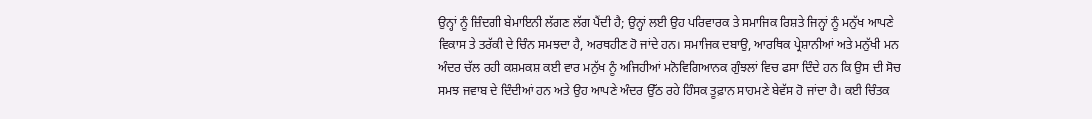ਉਨ੍ਹਾਂ ਨੂੰ ਜ਼ਿੰਦਗੀ ਬੇਮਾਇਨੀ ਲੱਗਣ ਲੱਗ ਪੈਂਦੀ ਹੈ; ਉਨ੍ਹਾਂ ਲਈ ਉਹ ਪਰਿਵਾਰਕ ਤੇ ਸਮਾਜਿਕ ਰਿਸ਼ਤੇ ਜਿਨ੍ਹਾਂ ਨੂੰ ਮਨੁੱਖ ਆਪਣੇ ਵਿਕਾਸ ਤੇ ਤਰੱਕੀ ਦੇ ਚਿੰਨ ਸਮਝਦਾ ਹੈ, ਅਰਥਹੀਣ ਹੋ ਜਾਂਦੇ ਹਨ। ਸਮਾਜਿਕ ਦਬਾਉ, ਆਰਥਿਕ ਪ੍ਰੇਸ਼ਾਨੀਆਂ ਅਤੇ ਮਨੁੱਖੀ ਮਨ ਅੰਦਰ ਚੱਲ ਰਹੀ ਕਸ਼ਮਕਸ਼ ਕਈ ਵਾਰ ਮਨੁੱਖ ਨੂੰ ਅਜਿਹੀਆਂ ਮਨੋਵਿਗਿਆਨਕ ਗੁੰਝਲਾਂ ਵਿਚ ਫਸਾ ਦਿੰਦੇ ਹਨ ਕਿ ਉਸ ਦੀ ਸੋਚ ਸਮਝ ਜਵਾਬ ਦੇ ਦਿੰਦੀਆਂ ਹਨ ਅਤੇ ਉਹ ਆਪਣੇ ਅੰਦਰ ਉੱਠ ਰਹੇ ਹਿੰਸਕ ਤੂਫ਼ਾਨ ਸਾਹਮਣੇ ਬੇਵੱਸ ਹੋ ਜਾਂਦਾ ਹੈ। ਕਈ ਚਿੰਤਕ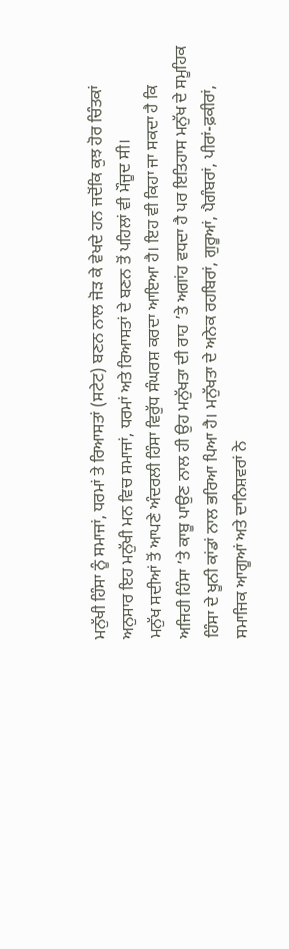ਮਨੁੱਖੀ ਹਿੰਸਾ ਨੂੰ ਸਮਾਜਾਂ, ਧਰਮਾਂ ਤੇ ਰਿਆਸਤਾਂ (ਸਟੇਟ) ਬਣਨ ਨਾਲ ਜੋੜ ਕੇ ਵੇਖਦੇ ਹਨ ਜਦੋਂਕਿ ਕੁਝ ਹੋਰ ਚਿੰਤਕਾਂ ਅਨੁਸਾਰ ਇਹ ਮਨੁੱਖੀ ਮਨ ਵਿਚ ਸਮਾਜਾਂ, ਧਰਮਾਂ ਅਤੇ ਰਿਆਸਤਾਂ ਦੇ ਬਣਨ ਤੋਂ ਪਹਿਲਾਂ ਵੀ ਮੌਜੂਦ ਸੀ।
ਮਨੁੱਖ ਸਦੀਆਂ ਤੋਂ ਆਪਣੇ ਅੰਦਰਲੀ ਹਿੰਸਾ ਵਿਰੁੱਧ ਸੰਘਰਸ਼ ਕਰਦਾ ਆਇਆ ਹੈ। ਇਹ ਵੀ ਕਿਹਾ ਜਾ ਸਕਦਾ ਹੈ ਕਿ ਅਜਿਹੀ ਹਿੰਸਾ ’ਤੇ ਕਾਬੂ ਪਾਉਣ ਨਾਲ ਹੀ ਉਹ ਮਨੁੱਖਤਾ ਦੀ ਰਾਹ ’ਤੇ ਅਗਾਂਹ ਵਧਦਾ ਹੈ ਪਰ ਇਤਿਹਾਸ ਮਨੁੱਖ ਦੇ ਸਮੂਹਿਕ ਹਿੰਸਾ ਦੇ ਖੂਨੀ ਕਾਂਡਾਂ ਨਾਲ ਭਰਿਆ ਪਿਆ ਹੈ। ਮਨੁੱਖਤਾ ਦੇ ਅਨੇਕ ਰਹਬਿਰਾਂ, ਗੁਰੂਆਂ, ਪੈਗੰਬਰਾਂ, ਪੀਰਾਂ-ਫ਼ਕੀਰਾਂ, ਸਮਾਜਿਕ ਆਗੂਆਂ ਅਤੇ ਦਾਨਿਸ਼ਵਰਾਂ ਨੇ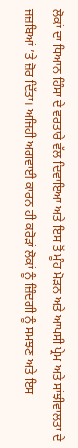ਲੋਕਾਂ ਦਾ ਧਿਆਨ ਹਿੰਸਾ ਦੇ ਵਰਤਾਰੇ ਵੱਲ ਦਿਵਾਇਆ ਅਤੇ ਇਸ ਤੋਂ ਮੂੰਹ ਮੋੜਨ ਅਤੇ ਆਪਸੀ ਪ੍ਰੇਮ ਅਤੇ ਸਾਂਝੀਵਾਲਤਾ ਦੇ ਜਜ਼ਬਿਆਂ ’ਤੇ ਜ਼ੋਰ ਦਿੱਤਾ। ਅਜਿਹੀ ਅਗਵਾਈ ਕਾਰਨ ਹੀ ਕਰੋੜਾਂ ਲੋਕਾਂ ਨੂੰ ਜ਼ਿੰਦਗੀ ਨੂੰ ਸਮਝਣ ਅਤੇ ਇਸ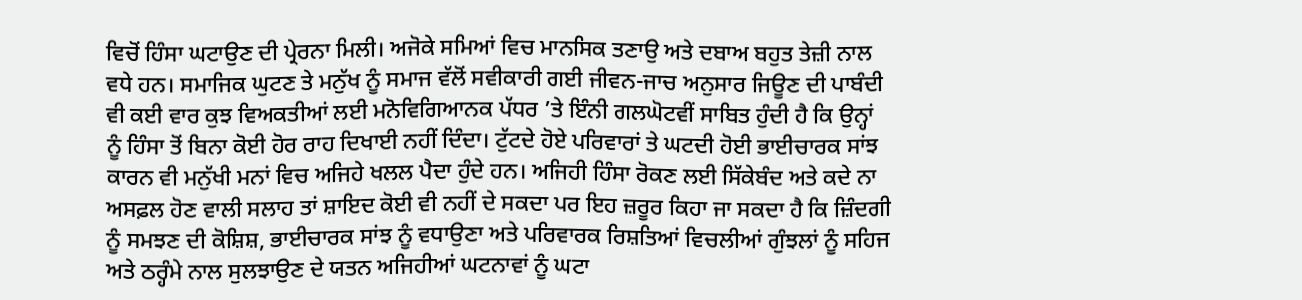ਵਿਚੋਂ ਹਿੰਸਾ ਘਟਾਉਣ ਦੀ ਪ੍ਰੇਰਨਾ ਮਿਲੀ। ਅਜੋਕੇ ਸਮਿਆਂ ਵਿਚ ਮਾਨਸਿਕ ਤਣਾਉ ਅਤੇ ਦਬਾਅ ਬਹੁਤ ਤੇਜ਼ੀ ਨਾਲ ਵਧੇ ਹਨ। ਸਮਾਜਿਕ ਘੁਟਣ ਤੇ ਮਨੁੱਖ ਨੂੰ ਸਮਾਜ ਵੱਲੋਂ ਸਵੀਕਾਰੀ ਗਈ ਜੀਵਨ-ਜਾਚ ਅਨੁਸਾਰ ਜਿਊਣ ਦੀ ਪਾਬੰਦੀ ਵੀ ਕਈ ਵਾਰ ਕੁਝ ਵਿਅਕਤੀਆਂ ਲਈ ਮਨੋਵਿਗਿਆਨਕ ਪੱਧਰ ’ਤੇ ਇੰਨੀ ਗਲਘੋਟਵੀਂ ਸਾਬਿਤ ਹੁੰਦੀ ਹੈ ਕਿ ਉਨ੍ਹਾਂ ਨੂੰ ਹਿੰਸਾ ਤੋਂ ਬਿਨਾ ਕੋਈ ਹੋਰ ਰਾਹ ਦਿਖਾਈ ਨਹੀਂ ਦਿੰਦਾ। ਟੁੱਟਦੇ ਹੋਏ ਪਰਿਵਾਰਾਂ ਤੇ ਘਟਦੀ ਹੋਈ ਭਾਈਚਾਰਕ ਸਾਂਝ ਕਾਰਨ ਵੀ ਮਨੁੱਖੀ ਮਨਾਂ ਵਿਚ ਅਜਿਹੇ ਖਲਲ ਪੈਦਾ ਹੁੰਦੇ ਹਨ। ਅਜਿਹੀ ਹਿੰਸਾ ਰੋਕਣ ਲਈ ਸਿੱਕੇਬੰਦ ਅਤੇ ਕਦੇ ਨਾ ਅਸਫ਼ਲ ਹੋਣ ਵਾਲੀ ਸਲਾਹ ਤਾਂ ਸ਼ਾਇਦ ਕੋਈ ਵੀ ਨਹੀਂ ਦੇ ਸਕਦਾ ਪਰ ਇਹ ਜ਼ਰੂਰ ਕਿਹਾ ਜਾ ਸਕਦਾ ਹੈ ਕਿ ਜ਼ਿੰਦਗੀ ਨੂੰ ਸਮਝਣ ਦੀ ਕੋਸ਼ਿਸ਼, ਭਾਈਚਾਰਕ ਸਾਂਝ ਨੂੰ ਵਧਾਉਣਾ ਅਤੇ ਪਰਿਵਾਰਕ ਰਿਸ਼ਤਿਆਂ ਵਿਚਲੀਆਂ ਗੁੰਝਲਾਂ ਨੂੰ ਸਹਿਜ ਅਤੇ ਠਰ੍ਹੰਮੇ ਨਾਲ ਸੁਲਝਾਉਣ ਦੇ ਯਤਨ ਅਜਿਹੀਆਂ ਘਟਨਾਵਾਂ ਨੂੰ ਘਟਾ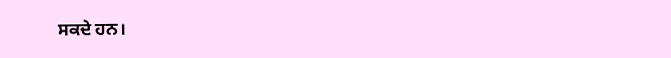ਸਕਦੇ ਹਨ।